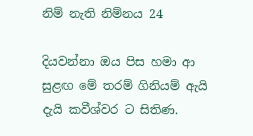නිම් නැති නිම්නය 24

දියවන්නා ඔය පිස හමා ආ සුළඟ මේ තරම් ගිනියම් ඇයි දැයි කවීශ්වර ට සිතිණ.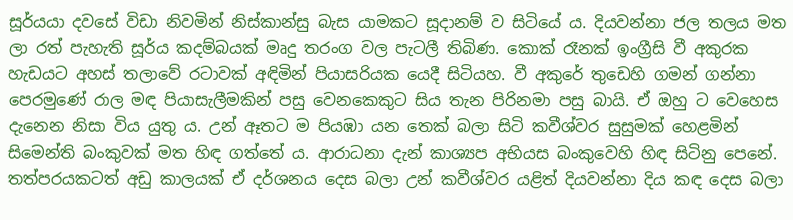සූර්යයා දවසේ විඩා නිවමින් නිස්කාන්සු බැස යාමකට සූදානම් ව සිටියේ ය. දියවන්නා ජල තලය මත ලා රත් පැහැති සූර්ය කදම්බයක් මෘදු තරංග වල පැටලී තිබිණ. කොක් රෑනක් ඉංග්‍රීසි වී අකුරක හැඩයට අහස් තලාවේ රටාවක් අඳිමින් පියාසරියක යෙදී සිටියහ. වී අකුරේ තුඩෙහි ගමන් ගන්නා පෙරමුණේ රාල මඳ පියාසැලීමකින් පසු වෙනකෙකුට සිය තැන පිරිනමා පසු බායි. ඒ ඔහු ට වෙහෙස දැනෙන නිසා විය යුතු ය. උන් ඈතට ම පියඹා යන තෙක් බලා සිටි කවීශ්වර සුසුමක් හෙළමින් සිමෙන්ති බංකුවක් මත හිඳ ගත්තේ ය. ආරාධනා දැන් කාශ්‍යප අභියස බංකුවෙහි හිඳ සිටිනු පෙනේ. තත්පරයකටත් අඩු කාලයක් ඒ දර්ශනය දෙස බලා උන් කවීශ්වර යළිත් දියවන්නා දිය කඳ දෙස බලා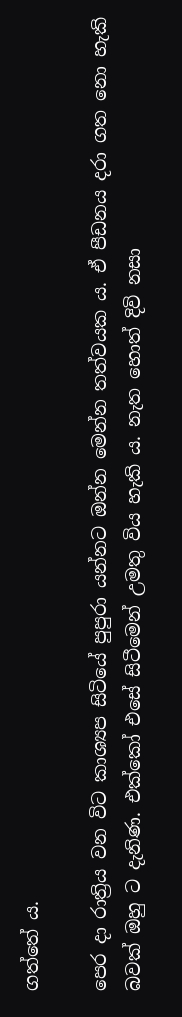ගත්තේ ය.

පෙර දා රාත්‍රිය වන විට කාශ්‍යප සිටියේ පුපුරා යන්නට ඔන්න මෙන්න තත්වයක ය. ඒ පීඩනය දරා ගත නො හැකි බවක් ඔහු ට දැනිණ. එක්කෝ එසේ සිටීමෙන් උමතු විය හැකි ය. නැත හොත් දිවි නසා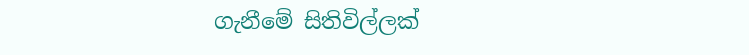ගැනීමේ සිතිවිල්ලක්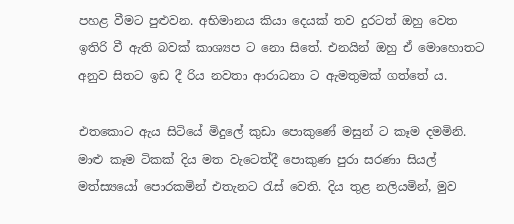පහළ වීමට පුළුවන. අභිමානය කියා දෙයක් තව දුරටත් ඔහු වෙත ඉතිරි වී ඇති බවක් කාශ්‍යප ට නො සිතේ. එනයින් ඔහු ඒ මොහොතට අනුව සිතට ඉඩ දී රිය නවතා ආරාධනා ට ඇමතුමක් ගත්තේ ය.

එතකොට ඇය සිටියේ මිදුලේ කුඩා පොකුණේ මසුන් ට කෑම දමමිනි. මාළු කෑම ටිකක් දිය මත වැටෙත්දී පොකුණ පුරා සරණා සියල් මත්ස්‍යයෝ පොරකමින් එතැනට රැස් වෙති. දිය තුළ නලියමින්, මුව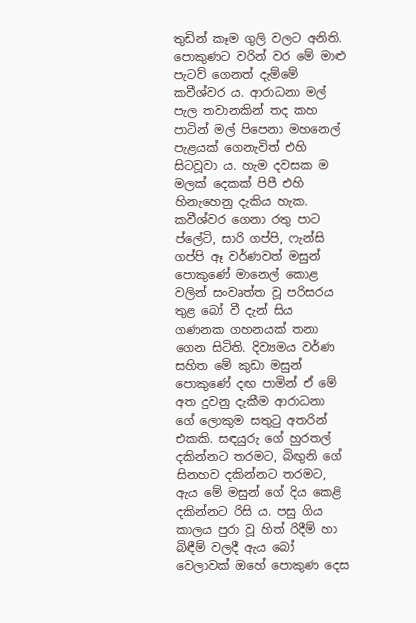තුඩින් කෑම ගුලි වලට අනිති. පොකුණට වරින් වර මේ මාළු පැටව් ගෙනත් දැම්මේ කවීශ්වර ය. ආරාධනා මල් පැල තවානකින් තද කහ පාටින් මල් පිපෙනා මහනෙල් පැළයක් ගෙනැවිත් එහි සිටවූවා ය. හැම දවසක ම මලක් දෙකක් පිපී එහි හිනැහෙනු දැකිය හැක. කවීශ්වර ගෙනා රතු පාට ප්ලේටි, සාරි ගප්පි, ෆැන්සි ගප්පි ඈ වර්ණවත් මසුන් පොකුණේ මානෙල් කොළ වලින් සංවෘත්ත වූ පරිසරය තුළ බෝ වී දැන් සිය ගණනක ගහනයක් තනා ගෙන සිටිති. දිව්‍යමය වර්ණ සහිත මේ කුඩා මසුන් පොකුණේ දඟ පාමින් ඒ මේ අත දුවනු දැකීම ආරාධනා ගේ ලොකුම සතුටු අතරින් එකකි. සඳයුරු ගේ හුරතල් දකින්නට තරමට, බිඟුනි ගේ සිනහව දකින්නට තරමට, ඇය මේ මසුන් ගේ දිය කෙළි දකින්නට රිසි ය. පසු ගිය කාලය පුරා වූ හිත් රිදීම් හා බිඳීම් වලදී ඇය බෝ වෙලාවක් ඔහේ පොකුණ දෙස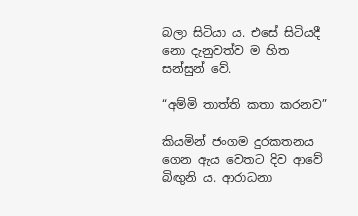බලා සිටියා ය. එසේ සිටියදී නො දැනුවත්ව ම හිත සන්සුන් වේ.

“අම්මි තාත්ති කතා කරනව”

කියමින් ජංගම දුරකතනය ගෙන ඇය වෙතට දිව ආවේ බිඟුනි ය. ආරාධනා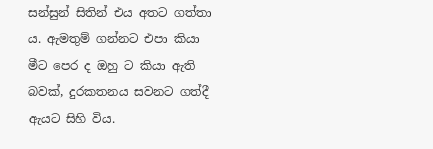සන්සුන් සිතින් එය අතට ගත්තා ය. ඇමතුම් ගන්නට එපා කියා මීට පෙර ද ඔහු ට කියා ඇති බවක්, දුරකතනය සවනට ගත්දී ඇයට සිහි විය.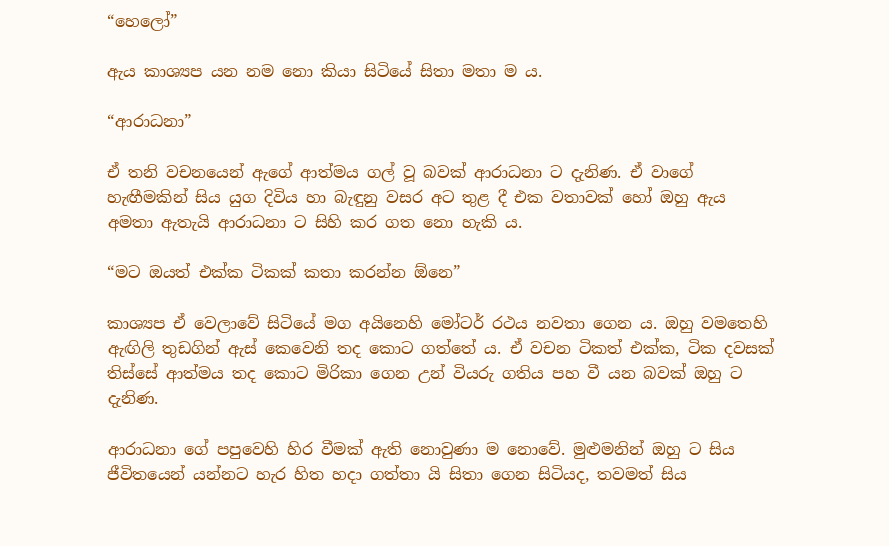“හෙලෝ”

ඇය කාශ්‍යප යන නම නො කියා සිටියේ සිතා මතා ම ය.

“ආරාධනා”

ඒ තනි වචනයෙන් ඇගේ ආත්මය ගල් වූ බවක් ආරාධනා ට දැනිණ. ඒ වාගේ හැඟීමකින් සිය යුග දිවිය හා බැඳුනු වසර අට තුළ දී එක වතාවක් හෝ ඔහු ඇය අමතා ඇතැයි ආරාධනා ට සිහි කර ගත නො හැකි ය.

“මට ඔයත් එක්ක ටිකක් කතා කරන්න ඕනෙ”

කාශ්‍යප ඒ වෙලාවේ සිටියේ මග අයිනෙහි මෝටර් රථය නවතා ගෙන ය. ඔහු වමතෙහි ඇඟිලි තුඩගින් ඇස් කෙවෙනි තද කොට ගත්තේ ය. ඒ වචන ටිකත් එක්ක, ටික දවසක් තිස්සේ ආත්මය තද කොට මිරිකා ගෙන උන් වියරු ගතිය පහ වී යන බවක් ඔහු ට දැනිණ.

ආරාධනා ගේ පපුවෙහි හිර වීමක් ඇති නොවුණා ම නොවේ. මුළුමනින් ඔහු ට සිය ජීවිතයෙන් යන්නට හැර හිත හදා ගත්තා යි සිතා ගෙන සිටියද, තවමත් සිය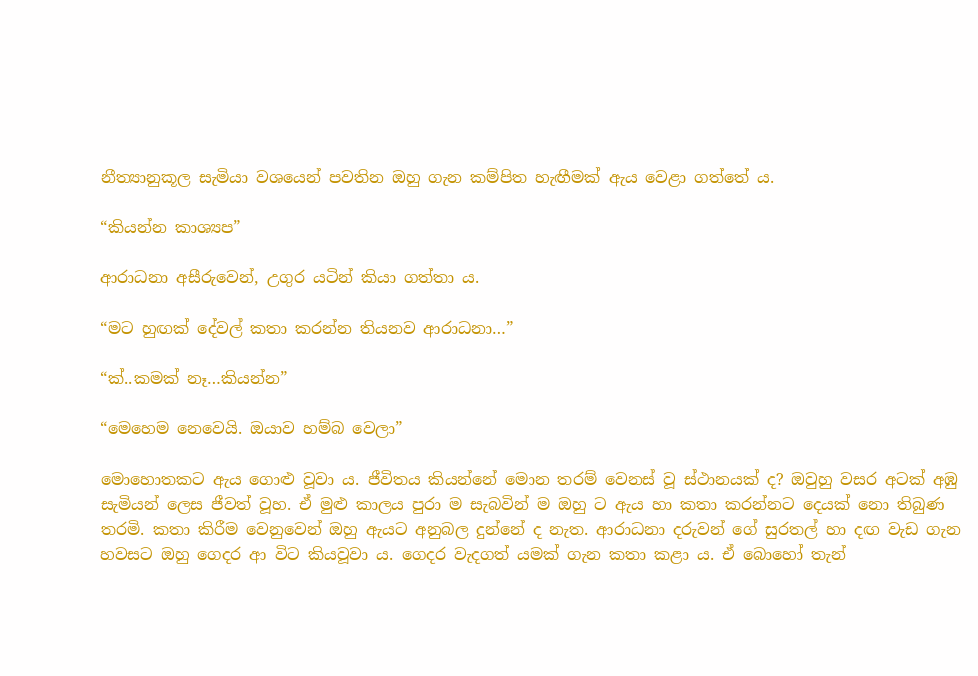නීත්‍යානුකූල සැමියා වශයෙන් පවතින ඔහු ගැන කම්පිත හැඟීමක් ඇය වෙළා ගත්තේ ය.

“කියන්න කාශ්‍යප”

ආරාධනා අසීරුවෙන්, උගුර යටින් කියා ගත්තා ය.

“මට හුඟක් දේවල් කතා කරන්න තියනව ආරාධනා…”

“ක්..කමක් නෑ…කියන්න”

“මෙහෙම නෙවෙයි. ඔයාව හම්බ වෙලා”

මොහොතකට ඇය ගොළු වූවා ය. ජීවිතය කියන්නේ මොන තරම් වෙනස් වූ ස්ථානයක් ද? ඔවුහු වසර අටක් අඹු සැමියන් ලෙස ජීවත් වූහ. ඒ මුළු කාලය පුරා ම සැබවින් ම ඔහු ට ඇය හා කතා කරන්නට දෙයක් නො තිබුණ තරමි. කතා කිරීම වෙනුවෙන් ඔහු ඇයට අනුබල දුන්නේ ද නැත. ආරාධනා දරුවන් ගේ සුරතල් හා දඟ වැඩ ගැන හවසට ඔහු ගෙදර ආ විට කියවූවා ය. ගෙදර වැදගත් යමක් ගැන කතා කළා ය. ඒ බොහෝ තැන්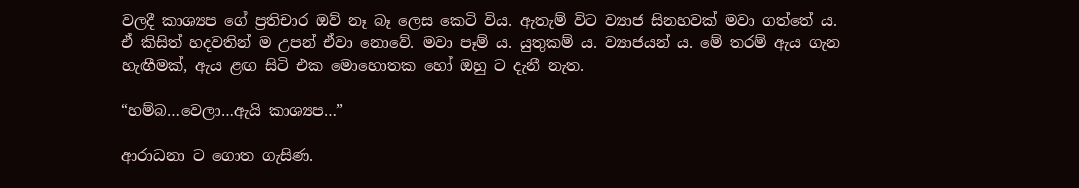වලදී කාශ්‍යප ගේ ප්‍රතිචාර ඔව් නෑ බෑ ලෙස කෙටි විය. ඇතැම් විට ව්‍යාජ සිනහවක් මවා ගත්තේ ය. ඒ කිසිත් හදවතින් ම උපන් ඒවා නොවේ. මවා පෑම් ය. යුතුකම් ය. ව්‍යාජයන් ය. මේ තරම් ඇය ගැන හැඟීමක්, ඇය ළඟ සිටි එක මොහොතක හෝ ඔහු ට දැනී නැත.

“හම්බ…වෙලා…ඇයි කාශ්‍යප…”

ආරාධනා ට ගොත ගැසිණ.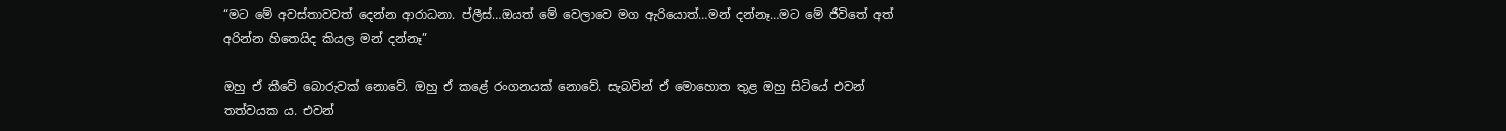“මට මේ අවස්තාවවත් දෙන්න ආරාධනා. ප්ලීස්…ඔයත් මේ වෙලාවෙ මග ඇරියොත්…මන් දන්නෑ…මට මේ ජීවිතේ අත් අරින්න හිතෙයිද කියල මන් දන්නෑ”

ඔහු ඒ කීවේ බොරුවක් නොවේ. ඔහු ඒ කළේ රංගනයක් නොවේ. සැබවින් ඒ මොහොත තුළ ඔහු සිටියේ එවන් තත්වයක ය. එවන්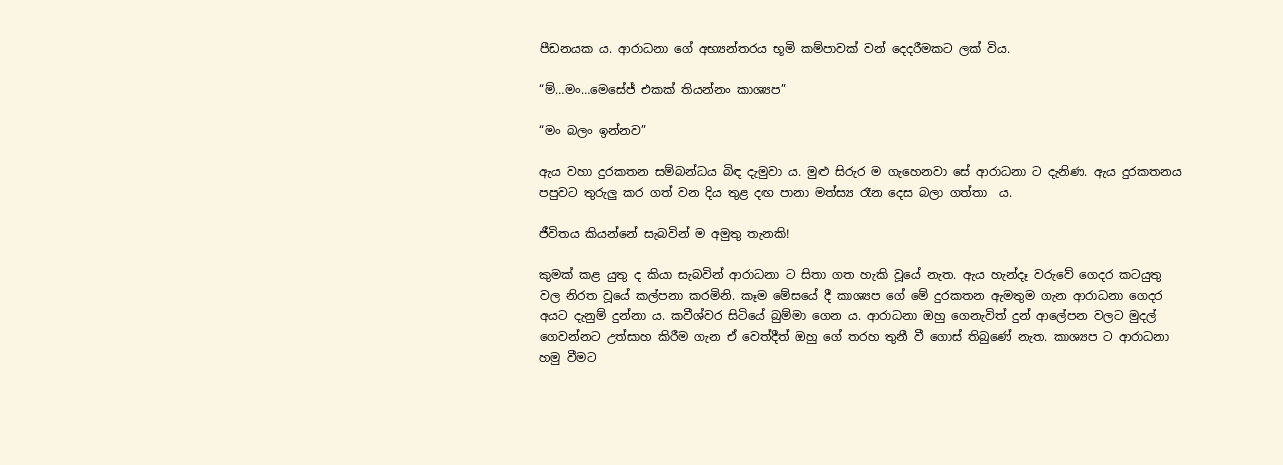පීඩනයක ය. ආරාධනා ගේ අභ්‍යන්තරය භූමි කම්පාවක් වන් දෙදරීමකට ලක් විය.

“ම්…මං…මෙසේජ් එකක් තියන්නං කාශ්‍යප”

“මං බලං ඉන්නව”

ඇය වහා දුරකතන සම්බන්ධය බිඳ දැමුවා ය. මුළු සිරුර ම ගැහෙනවා සේ ආරාධනා ට දැනිණ. ඇය දුරකතනය  පපුවට තුරුලු කර ගත් වන දිය තුළ දඟ පානා මත්ස්‍ය රෑන දෙස බලා ගත්තා  ය.

ජීවිතය කියන්නේ සැබවින් ම අමුතු තැනකි!

කුමක් කළ යුතු ද කියා සැබවින් ආරාධනා ට සිතා ගත හැකි වූයේ නැත. ඇය හැන්දෑ වරුවේ ගෙදර කටයුතු වල නිරත වූයේ කල්පනා කරමිනි. කෑම මේසයේ දී කාශ්‍යප ගේ මේ දුරකතන ඇමතුම ගැන ආරාධනා ගෙදර අයට දැනුම් දුන්නා ය. කවීශ්වර සිටියේ බුම්මා ගෙන ය. ආරාධනා ඔහු ගෙනැවිත් දුන් ආලේපන වලට මුදල් ගෙවන්නට උත්සාහ කිරීම ගැන ඒ වෙත්දීත් ඔහු ගේ තරහ තුනී වී ගොස් තිබුණේ නැත. කාශ්‍යප ට ආරාධනා හමු වීමට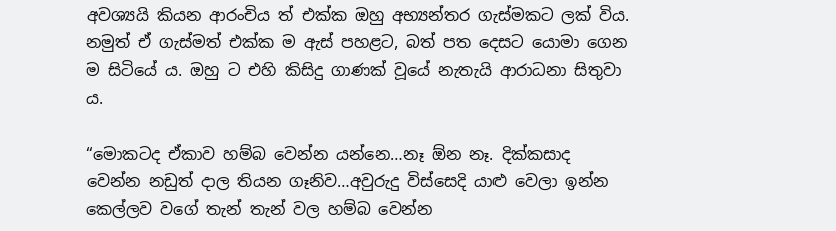අවශ්‍යයි කියන ආරංචිය ත් එක්ක ඔහු අභ්‍යන්තර ගැස්මකට ලක් විය. නමුත් ඒ ගැස්මත් එක්ක ම ඇස් පහළට, බත් පත දෙසට යොමා ගෙන ම සිටියේ ය. ඔහු ට එහි කිසිදු ගාණක් වූයේ නැතැයි ආරාධනා සිතුවා ය.

“මොකටද ඒකාව හම්බ වෙන්න යන්නෙ…නෑ ඕන නෑ. දික්කසාද වෙන්න නඩුත් දාල තියන ගෑනිව…අවුරුදු විස්සෙදි යාළු වෙලා ඉන්න කෙල්ලව වගේ තැන් තැන් වල හම්බ වෙන්න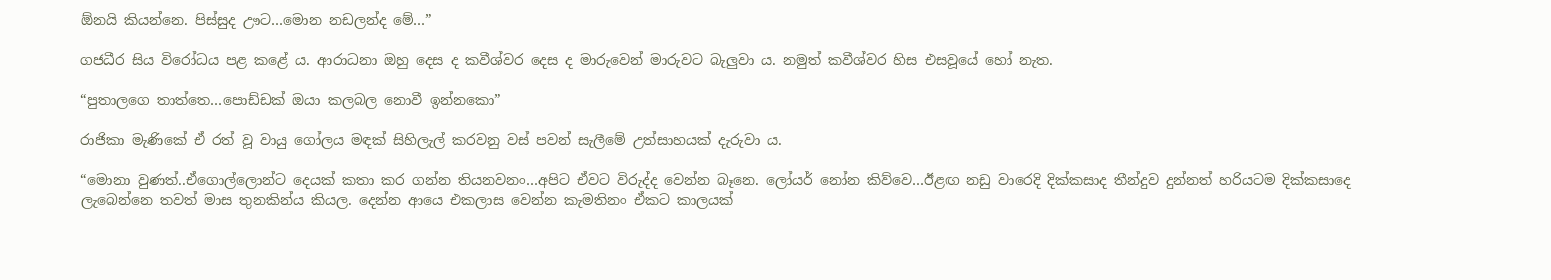ඕනයි කියන්නෙ. පිස්සුද ඌට…මොන නඩලන්ද මේ…”

ගජධීර සිය විරෝධය පළ කළේ ය. ආරාධනා ඔහු දෙස ද කවීශ්වර දෙස ද මාරුවෙන් මාරුවට බැලුවා ය. නමුත් කවීශ්වර හිස එසවූයේ හෝ නැත.

“පුතාලගෙ තාත්තෙ…පොඩ්ඩක් ඔයා කලබල නොවී ඉන්නකො”

රාජිකා මැණිකේ ඒ රත් වූ වායු ගෝලය මඳක් සිහිලැල් කරවනු වස් පවන් සැලීමේ උත්සාහයක් දැරුවා ය.

“මොනා වුණත්..ඒගොල්ලොන්ට දෙයක් කතා කර ගන්න තියනවනං…අපිට ඒවට විරුද්ද වෙන්න බෑනෙ. ලෝයර් නෝන කිව්වෙ…ඊළඟ නඩු වාරෙදි දික්කසාද තීන්දුව දුන්නත් හරියටම දික්කසාදෙ ලැබෙන්නෙ තවත් මාස තුනකින්ය කියල. දෙන්න ආයෙ එකලාස වෙන්න කැමතිනං ඒකට කාලයක්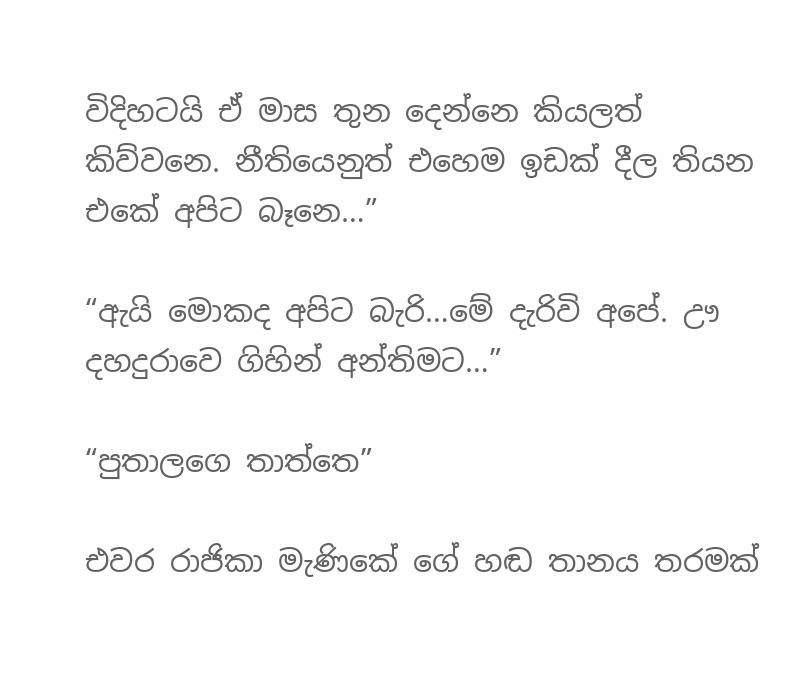විදිහටයි ඒ මාස තුන දෙන්නෙ කියලත් කිව්වනෙ. නීතියෙනුත් එහෙම ඉඩක් දීල තියන එකේ අපිට බෑනෙ…”

“ඇයි මොකද අපිට බැරි…මේ දැරිවි අපේ. ඌ දහදුරාවෙ ගිහින් අන්තිමට…”

“පුතාලගෙ තාත්තෙ”

එවර රාජිකා මැණිකේ ගේ හඬ තානය තරමක්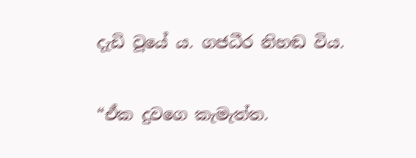දැඩි වූයේ ය. ගජධීර නිහඬ විය.

“ඒක දුවගෙ කැමැත්ත.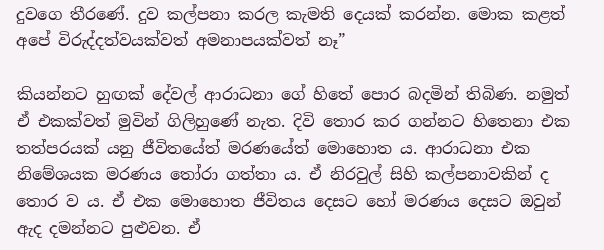දුවගෙ තීරණේ. දුව කල්පනා කරල කැමති දෙයක් කරන්න. මොක කළත් අපේ විරුද්දත්වයක්වත් අමනාපයක්වත් නෑ”

කියන්නට හුඟක් දේවල් ආරාධනා ගේ හිතේ පොර බදමින් තිබිණ. නමුත් ඒ එකක්වත් මුවින් ගිලිහුණේ නැත. දිවි තොර කර ගන්නට හිතෙනා එක තත්පරයක් යනු ජීවිතයේත් මරණයේත් මොහොත ය. ආරාධනා එක නිමේශයක මරණය තෝරා ගත්තා ය. ඒ නිරවුල් සිහි කල්පනාවකින් ද තොර ව ය. ඒ එක මොහොත ජීවිතය දෙසට හෝ මරණය දෙසට ඔවුන් ඇද දමන්නට පුළුවන. ඒ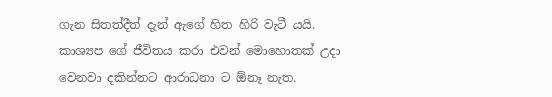ගැන සිතත්දීත් දැන් ඇගේ හිත හිරි වැටී යයි. කාශ්‍යප ගේ ජීවිතය කරා එවන් මොහොතක් උදා වෙනවා දකින්නට ආරාධනා ට ඕනෑ නැත.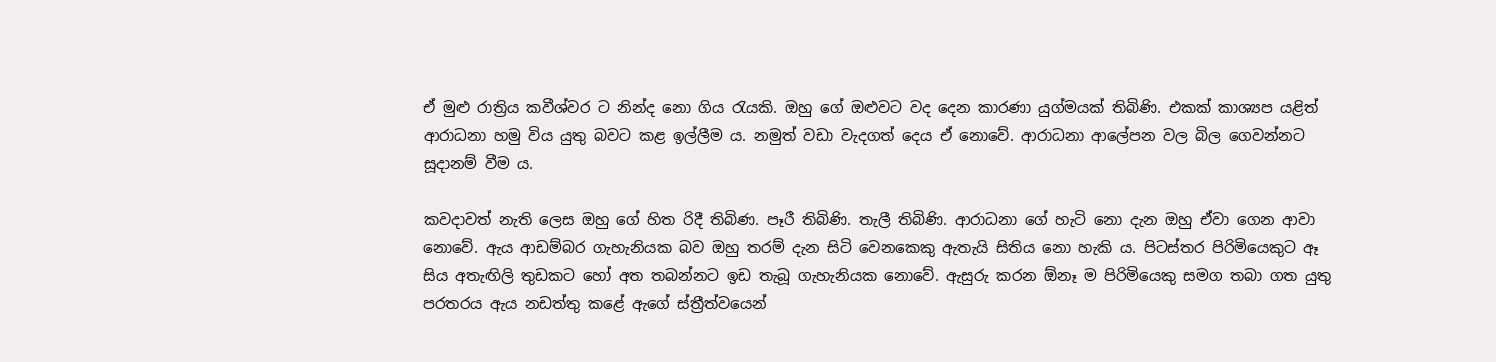ඒ මුළු රාත්‍රිය කවීශ්වර ට නින්ද නො ගිය රැයකි. ඔහු ගේ ඔළුවට වද දෙන කාරණා යුග්මයක් තිබිණි. එකක් කාශ්‍යප යළිත් ආරාධනා හමු විය යුතු බවට කළ ඉල්ලීම ය. නමුත් වඩා වැදගත් දෙය ඒ නොවේ. ආරාධනා ආලේපන වල බිල ගෙවන්නට සූදානම් වීම ය.

කවදාවත් නැති ලෙස ඔහු ගේ හිත රිදී තිබිණ. පෑරී තිබිණි. තැලී තිබිණි. ආරාධනා ගේ හැටි නො දැන ඔහු ඒවා ගෙන ආවා නොවේ. ඇය ආඩම්බර ගැහැනියක බව ඔහු තරම් දැන සිටි වෙනකෙකු ඇතැයි සිතිය නො හැකි ය. පිටස්තර පිරිමියෙකුට ඈ සිය අතැඟිලි තුඩකට හෝ අත තබන්නට ඉඩ තැබූ ගැහැනියක නොවේ. ඇසුරු කරන ඕනෑ ම පිරිමියෙකු සමග තබා ගත යුතු පරතරය ඇය නඩත්තු කළේ ඇගේ ස්ත්‍රීත්වයෙන්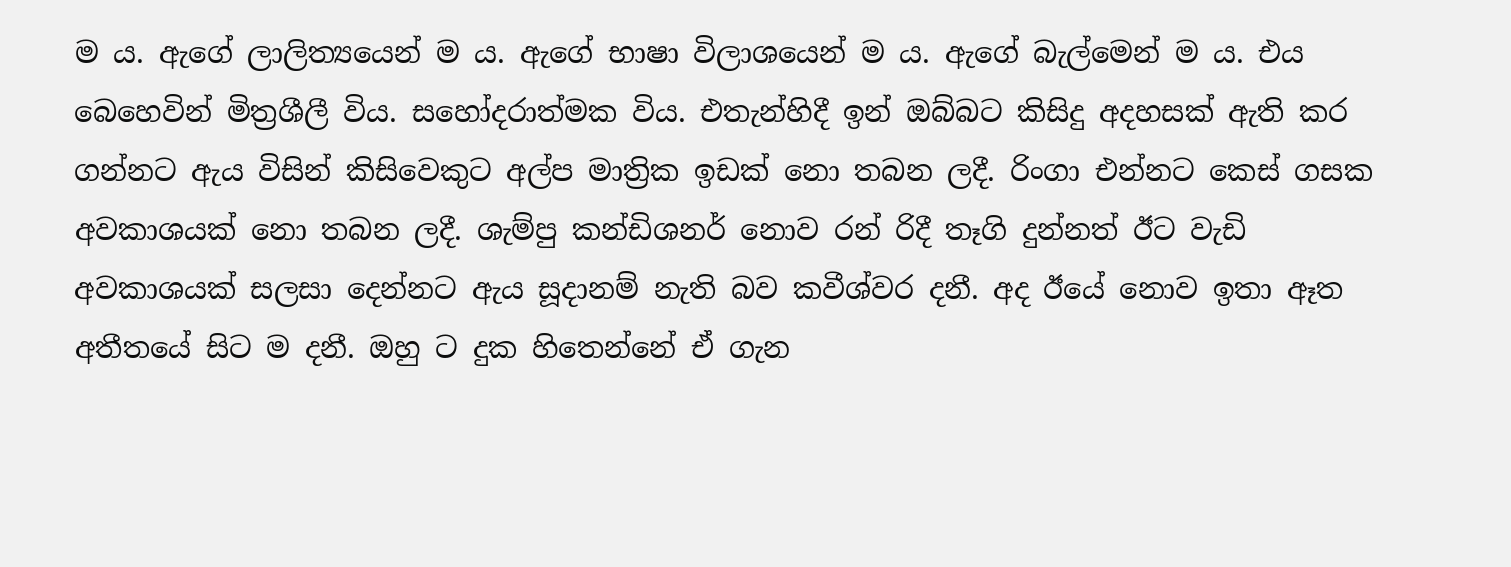ම ය. ඇගේ ලාලිත්‍යයෙන් ම ය. ඇගේ භාෂා විලාශයෙන් ම ය. ඇගේ බැල්මෙන් ම ය. එය බෙහෙවින් මිත්‍රශීලී විය. සහෝදරාත්මක විය. එතැන්හිදී ඉන් ඔබ්බට කිසිදු අදහසක් ඇති කර ගන්නට ඇය විසින් කිසිවෙකුට අල්ප මාත්‍රික ඉඩක් නො තබන ලදී. රිංගා එන්නට කෙස් ගසක අවකාශයක් නො තබන ලදී. ශැම්පු කන්ඩිශනර් නොව රන් රිදී තෑගි දුන්නත් ඊට වැඩි අවකාශයක් සලසා දෙන්නට ඇය සූදානම් නැති බව කවීශ්වර දනී. අද ඊයේ නොව ඉතා ඈත අතීතයේ සිට ම දනී. ඔහු ට දුක හිතෙන්නේ ඒ ගැන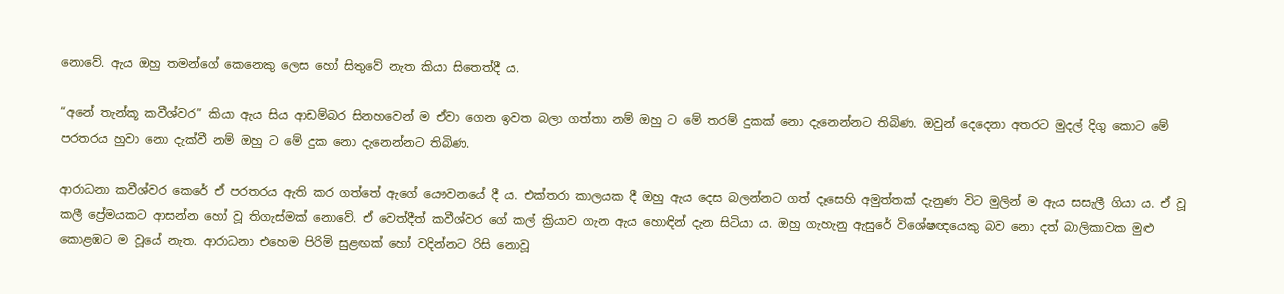නොවේ. ඇය ඔහු තමන්ගේ කෙනෙකු ලෙස හෝ සිතුවේ නැත කියා සිතෙත්දී ය.

“අනේ තැන්කූ කවීශ්වර” කියා ඇය සිය ආඩම්බර සිනහවෙන් ම ඒවා ගෙන ඉවත බලා ගත්තා නම් ඔහු ට මේ තරම් දුකක් නො දැනෙන්නට තිබිණ. ඔවුන් දෙදෙනා අතරට මුදල් දිගු කොට මේ පරතරය හුවා නො දැක්වී නම් ඔහු ට මේ දුක නො දැනෙන්නට තිබිණ.

ආරාධනා කවීශ්වර කෙරේ ඒ පරතරය ඇති කර ගත්තේ ඇගේ යෞවනයේ දී ය. එක්තරා කාලයක දී ඔහු ඇය දෙස බලන්නට ගත් දෑසෙහි අමුත්තක් දැනුණ විට මුලින් ම ඇය සසැලී ගියා ය. ඒ වූ කලී ප්‍රේමයකට ආසන්න හෝ වූ තිගැස්මක් නොවේ. ඒ වෙත්දීත් කවීශ්වර ගේ කල් ක්‍රියාව ගැන ඇය හොඳින් දැන සිටියා ය. ඔහු ගැහැනු ඇසුරේ විශේෂඥයෙකු බව නො දත් බාලිකාවක මුළු කොළඹට ම වූයේ නැත. ආරාධනා එහෙම පිරිමි සුළඟක් හෝ වදින්නට රිසි නොවූ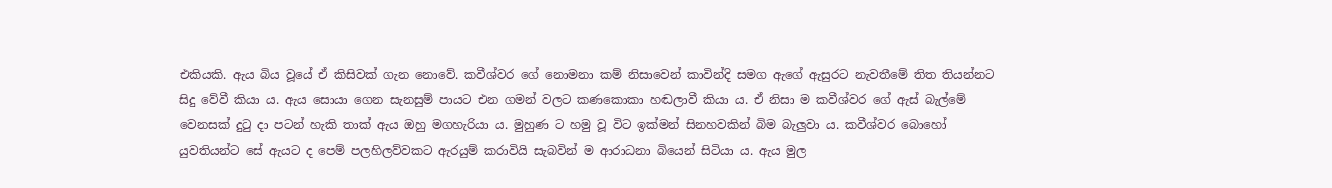එකියකි. ඇය බිය වූයේ ඒ කිසිවක් ගැන නොවේ. කවීශ්වර ගේ නොමනා කම් නිසාවෙන් කාවින්දි සමග ඇගේ ඇසුරට නැවතීමේ තිත තියන්නට සිදු වේවී කියා ය. ඇය සොයා ගෙන සැනසුම් පායට එන ගමන් වලට කණකොකා හඬලාවී කියා ය. ඒ නිසා ම කවීශ්වර ගේ ඇස් බැල්මේ වෙනසක් දුටු දා පටන් හැකි තාක් ඇය ඔහු මගහැරියා ය. මුහුණ ට හමු වූ විට ඉක්මන් සිනහවකින් බිම බැලුවා ය. කවීශ්වර බොහෝ යුවතියන්ට සේ ඇයට ද පෙම් පලහිලව්වකට ඇරයුම් කරාවියි සැබවින් ම ආරාධනා බියෙන් සිටියා ය. ඇය මුල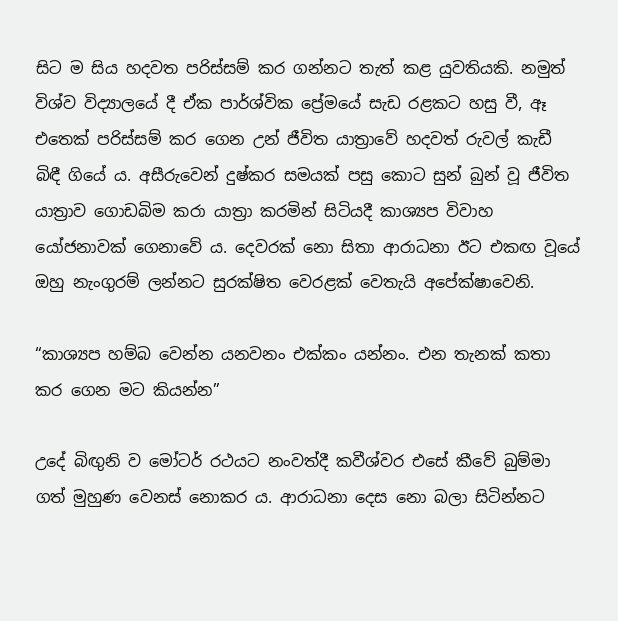සිට ම සිය හදවත පරිස්සම් කර ගන්නට තැත් කළ යුවතියකි. නමුත් විශ්ව විද්‍යාලයේ දී ඒක පාර්ශ්වික ප්‍රේමයේ සැඩ රළකට හසු වී, ඈ එතෙක් පරිස්සම් කර ගෙන උන් ජීවිත යාත්‍රාවේ හදවත් රුවල් කැඩී බිඳී ගියේ ය. අසීරුවෙන් දුෂ්කර සමයක් පසු කොට සුන් බුන් වූ ජීවිත යාත්‍රාව ගොඩබිම කරා යාත්‍රා කරමින් සිටියදී කාශ්‍යප විවාහ යෝජනාවක් ගෙනාවේ ය. දෙවරක් නො සිතා ආරාධනා ඊට එකඟ වූයේ ඔහු නැංගුරම් ලන්නට සුරක්ෂිත වෙරළක් වෙතැයි අපේක්ෂාවෙනි.

“කාශ්‍යප හම්බ වෙන්න යනවනං එක්කං යන්නං. එන තැනක් කතා කර ගෙන මට කියන්න”

උදේ බිඟුනි ව මෝටර් රථයට නංවත්දී කවීශ්වර එසේ කීවේ බුම්මා ගත් මුහුණ වෙනස් නොකර ය. ආරාධනා දෙස නො බලා සිටින්නට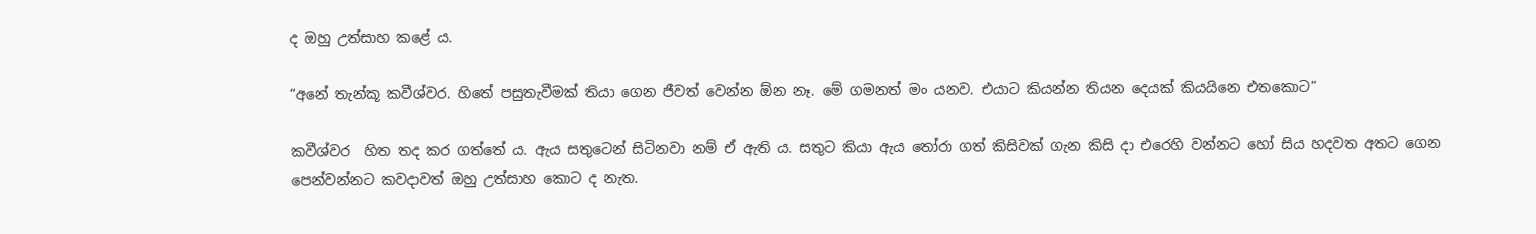ද ඔහු උත්සාහ කළේ ය.

“අනේ තැන්කූ කවීශ්වර. හිතේ පසුතැවීමක් තියා ගෙන ජීවත් වෙන්න ඕන නෑ. මේ ගමනත් මං යනව. එයාට කියන්න තියන දෙයක් කියයිනෙ එතකොට”

කවීශ්වර  හිත තද කර ගත්තේ ය. ඇය සතුටෙන් සිටිනවා නම් ඒ ඇති ය. සතුට කියා ඇය තෝරා ගත් කිසිවක් ගැන කිසි දා එරෙහි වන්නට හෝ සිය හදවත අතට ගෙන පෙන්වන්නට කවදාවත් ඔහු උත්සාහ කොට ද නැත.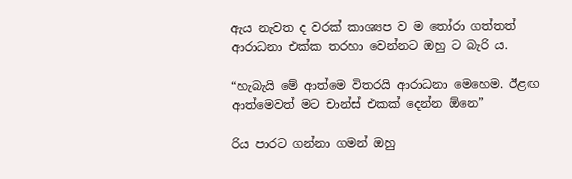ඇය නැවත ද වරක් කාශ්‍යප ව ම තෝරා ගත්තත් ආරාධනා එක්ක තරහා වෙන්නට ඔහු ට බැරි ය.

“හැබැයි මේ ආත්මෙ විතරයි ආරාධනා මෙහෙම. ඊළඟ ආත්මෙවත් මට චාන්ස් එකක් දෙන්න ඕනෙ”

රිය පාරට ගන්නා ගමන් ඔහු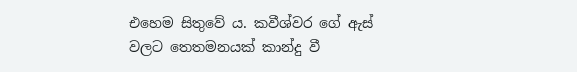එහෙම සිතුවේ ය. කවීශ්වර ගේ ඇස් වලට තෙතමනයක් කාන්දු වී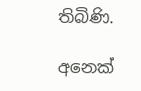තිබිණි.

අනෙක්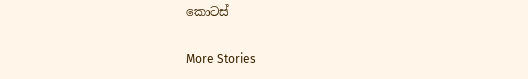කොටස්

More Stories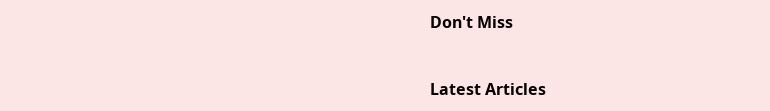Don't Miss


Latest Articles